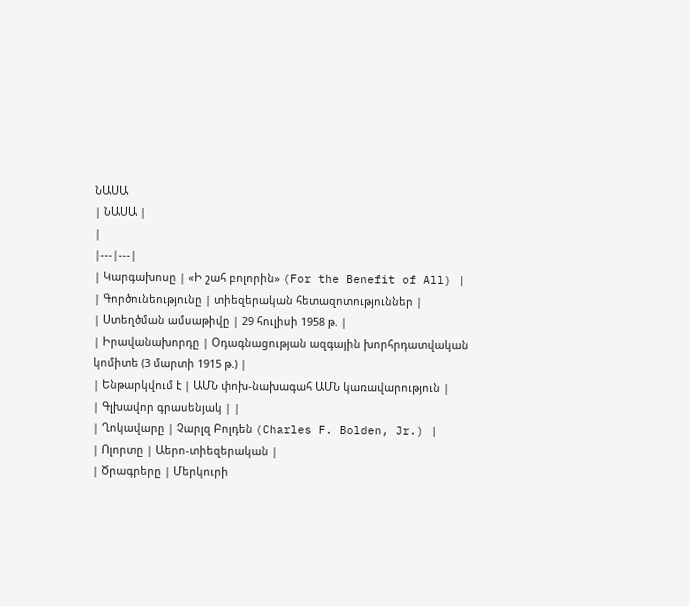ՆԱՍԱ
| ՆԱՍԱ |
|
|---|---|
| Կարգախոսը | «Ի շահ բոլորին» (For the Benefit of All) |
| Գործունեությունը | տիեզերական հետազոտություններ |
| Ստեղծման ամսաթիվը | 29 հուլիսի 1958 թ. |
| Իրավանախորդը | Օդագնացության ազգային խորհրդատվական կոմիտե (3 մարտի 1915 թ.) |
| Ենթարկվում է | ԱՄՆ փոխ-նախագահ ԱՄՆ կառավարություն |
| Գլխավոր գրասենյակ | |
| Ղոկավարը | Չարլզ Բոլդեն (Charles F. Bolden, Jr.) |
| Ոլորտը | Աերո-տիեզերական |
| Ծրագրերը | Մերկուրի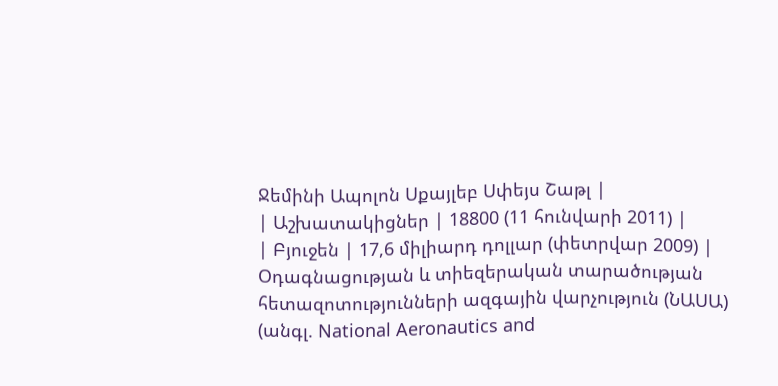Ջեմինի Ապոլոն Սքայլեբ Սփեյս Շաթլ |
| Աշխատակիցներ | 18800 (11 հունվարի 2011) |
| Բյուջեն | 17,6 միլիարդ դոլլար (փետրվար 2009) |
Օդագնացության և տիեզերական տարածության հետազոտությունների ազգային վարչություն (ՆԱՍԱ) (անգլ. National Aeronautics and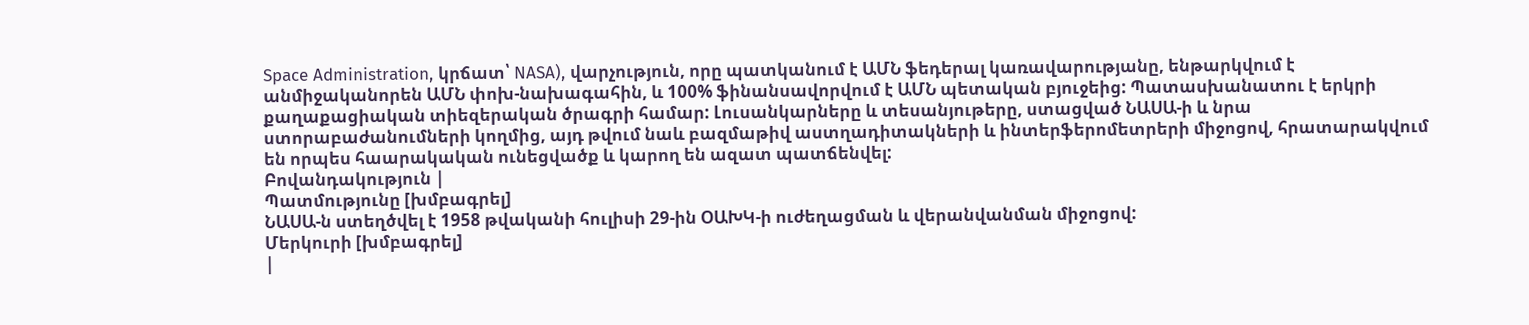Space Administration, կրճատ՝ NASA), վարչություն, որը պատկանում է ԱՄՆ ֆեդերալ կառավարությանը, ենթարկվում է անմիջականորեն ԱՄՆ փոխ-նախագահին, և 100% ֆինանսավորվում է ԱՄՆ պետական բյուջեից: Պատասխանատու է երկրի քաղաքացիական տիեզերական ծրագրի համար: Լուսանկարները և տեսանյութերը, ստացված ՆԱՍԱ-ի և նրա ստորաբաժանումների կողմից, այդ թվում նաև բազմաթիվ աստղադիտակների և ինտերֆերոմետրերի միջոցով, հրատարակվում են որպես հաարակական ունեցվածք և կարող են ազատ պատճենվել:
Բովանդակություն |
Պատմությունը [խմբագրել]
ՆԱՍԱ-ն ստեղծվել է 1958 թվականի հուլիսի 29-ին ՕԱԽԿ-ի ուժեղացման և վերանվանման միջոցով:
Մերկուրի [խմբագրել]
|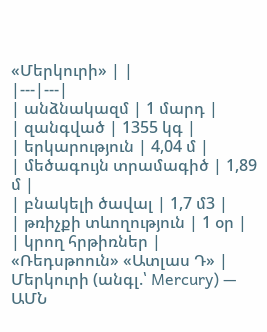«Մերկուրի» | |
|---|---|
| անձնակազմ | 1 մարդ |
| զանգված | 1355 կգ |
| երկարություն | 4,04 մ |
| մեծագույն տրամագիծ | 1,89 մ |
| բնակելի ծավալ | 1,7 մ3 |
| թռիչքի տևողություն | 1 օր |
| կրող հրթիռներ | «Ռեդսթոուն» «Ատլաս Դ» |
Մերկուրի (անգլ.՝ Mercury) — ԱՄՆ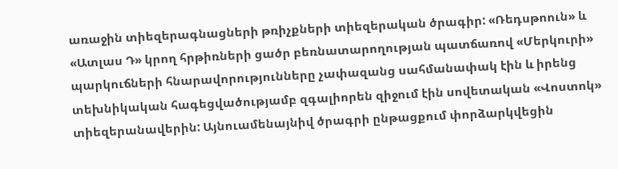առաջին տիեզերագնացների թռիչքների տիեզերական ծրագիր: «Ռեդսթոուն» և «Ատլաս Դ» կրող հրթիռների ցածր բեռնատարողության պատճառով «Մերկուրի» պարկուճների հնարավորությունները չափազանց սահմանափակ էին և իրենց տեխնիկական հագեցվածությամբ զգալիորեն զիջում էին սովետական «Վոստոկ» տիեզերանավերին: Այնուամենայնիվ ծրագրի ընթացքում փորձարկվեցին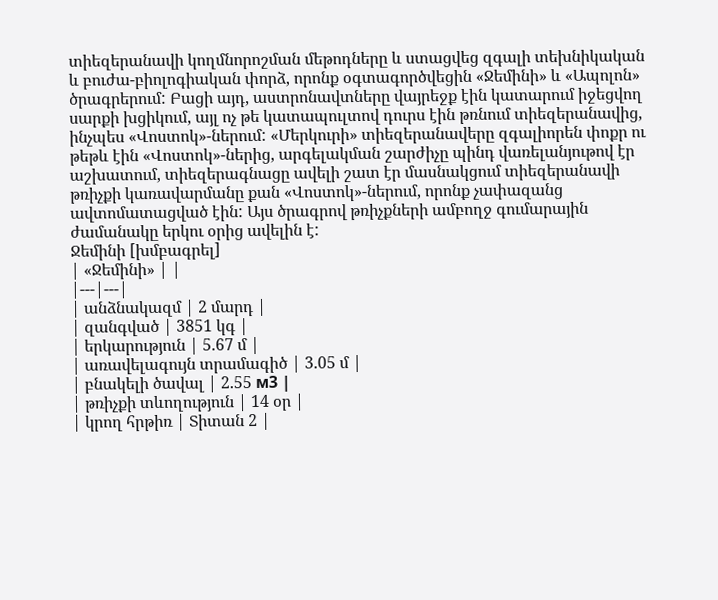տիեզերանավի կողմնորոշման մեթոդները և ստացվեց զգալի տեխնիկական և բուժա-բիոլոգիական փորձ, որոնք օգտագործվեցին «Ջեմինի» և «Ապոլոն» ծրագրերում: Բացի այդ, աստրոնավտները վայրեջք էին կատարում իջեցվող սարքի խցիկում, այլ ոչ թե կատապուլտով դուրս էին թռնում տիեզերանավից, ինչպես «Վոստոկ»-ներում: «Մերկուրի» տիեզերանավերը զգալիորեն փոքր ու թեթև էին «Վոստոկ»-ներից, արգելակման շարժիչը պինդ վառելանյութով էր աշխատում, տիեզերագնացը ավելի շատ էր մասնակցում տիեզերանավի թռիչքի կառավարմանը քան «Վոստոկ»-ներում, որոնք չափազանց ավտոմատացված էին: Այս ծրագրով թռիչքների ամբողջ գումարային ժամանակը երկու օրից ավելին է:
Ջեմինի [խմբագրել]
| «Ջեմինի» | |
|---|---|
| անձնակազմ | 2 մարդ |
| զանգված | 3851 կգ |
| երկարություն | 5.67 մ |
| առավելագույն տրամագիծ | 3.05 մ |
| բնակելի ծավալ | 2.55 м3 |
| թռիչքի տևողություն | 14 օր |
| կրող հրթիռ | Տիտան 2 |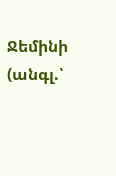Ջեմինի (անգլ.՝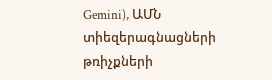Gemini), ԱՄՆ տիեզերագնացների թռիչքների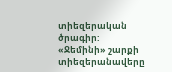տիեզերական ծրագիր: «Ջեմինի» շարքի տիեզերանավերը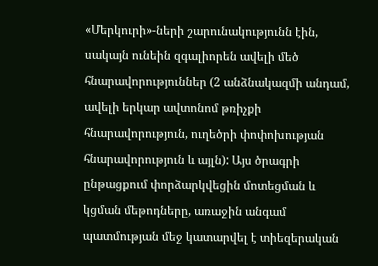«Մերկուրի»-ների շարունակությունն էին, սակայն ունեին զգալիորեն ավելի մեծ հնարավորություններ (2 անձնակազմի անդամ, ավելի երկար ավտոնոմ թռիչքի հնարավորություն, ուղեծրի փոփոխության հնարավորություն և այլն): Այս ծրագրի ընթացքում փորձարկվեցին մոտեցման և կցման մեթոդները, առաջին անգամ պատմության մեջ կատարվել է տիեզերական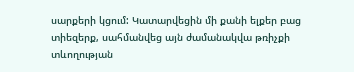սարքերի կցում: Կատարվեցին մի քանի ելքեր բաց տիեզերք, սահմանվեց այն ժամանակվա թռիչքի տևողության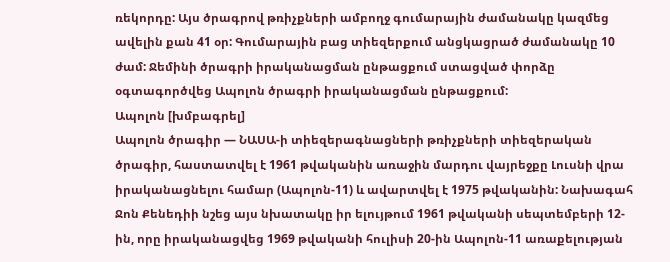ռեկորդը: Այս ծրագրով թռիչքների ամբողջ գումարային ժամանակը կազմեց ավելին քան 41 օր: Գումարային բաց տիեզերքում անցկացրած ժամանակը 10 ժամ: Ջեմինի ծրագրի իրականացման ընթացքում ստացված փորձը օգտագործվեց Ապոլոն ծրագրի իրականացման ընթացքում:
Ապոլոն [խմբագրել]
Ապոլոն ծրագիր — ՆԱՍԱ-ի տիեզերագնացների թռիչքների տիեզերական ծրագիր, հաստատվել է 1961 թվականին առաջին մարդու վայրեջքը Լուսնի վրա իրականացնելու համար (Ապոլոն-11) և ավարտվել է 1975 թվականին: Նախագահ Ջոն Քենեդիի նշեց այս նխատակը իր ելույթում 1961 թվականի սեպտեմբերի 12-ին, որը իրականացվեց 1969 թվականի հուլիսի 20-ին Ապոլոն-11 առաքելության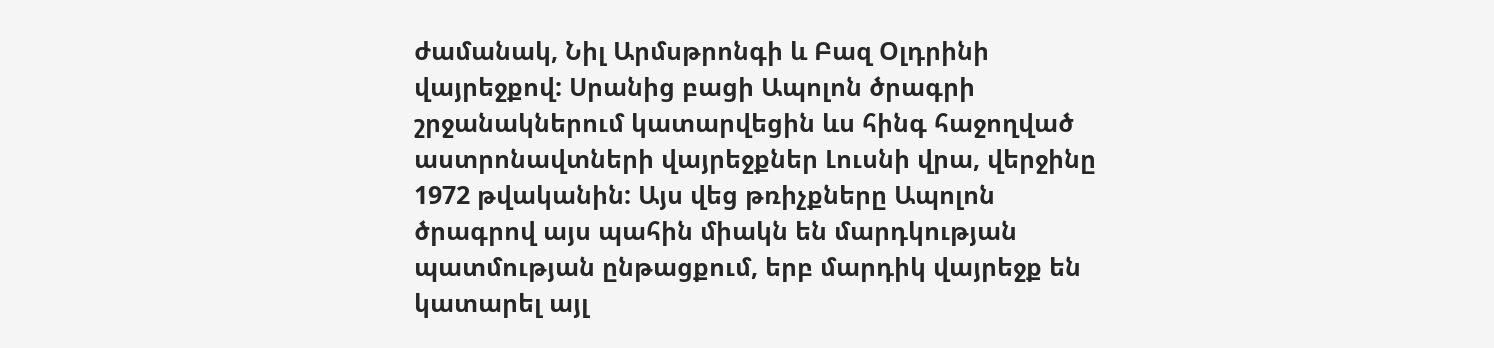ժամանակ, Նիլ Արմսթրոնգի և Բազ Օլդրինի վայրեջքով: Սրանից բացի Ապոլոն ծրագրի շրջանակներում կատարվեցին ևս հինգ հաջողված աստրոնավտների վայրեջքներ Լուսնի վրա, վերջինը 1972 թվականին: Այս վեց թռիչքները Ապոլոն ծրագրով այս պահին միակն են մարդկության պատմության ընթացքում, երբ մարդիկ վայրեջք են կատարել այլ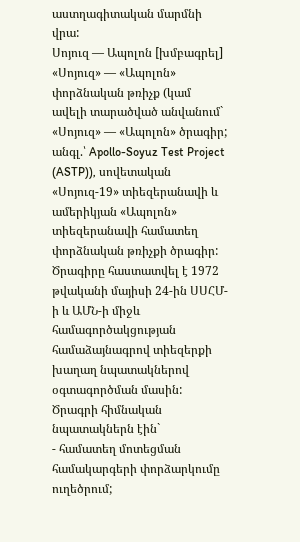աստղագիտական մարմնի վրա:
Սոյուզ — Ապոլոն [խմբագրել]
«Սոյուզ» — «Ապոլոն» փորձնական թռիչք (կամ ավելի տարածված անվանում` «Սոյուզ» — «Ապոլոն» ծրագիր; անգլ.՝ Apollo-Soyuz Test Project (ASTP)), սովետական «Սոյուզ-19» տիեզերանավի և ամերիկյան «Ապոլոն» տիեզերանավի համատեղ փորձնական թռիչքի ծրագիր:
Ծրագիրը հաստատվել է 1972 թվականի մայիսի 24-ին ՍՍՀՄ-ի և ԱՄՆ-ի միջև համագործակցության համաձայնագրով տիեզերքի խաղաղ նպատակներով օգտագործման մասին:
Ծրագրի հիմնական նպատակներն էին`
- համատեղ մոտեցման համակարգերի փորձարկումը ուղեծրում;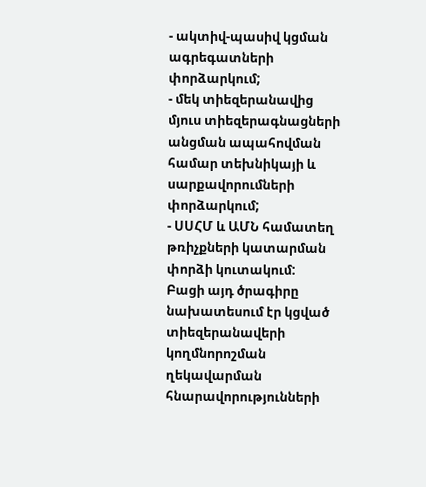- ակտիվ-պասիվ կցման ագրեգատների փորձարկում;
- մեկ տիեզերանավից մյուս տիեզերագնացների անցման ապահովման համար տեխնիկայի և սարքավորումների փորձարկում;
- ՍՍՀՄ և ԱՄՆ համատեղ թռիչքների կատարման փորձի կուտակում:
Բացի այդ ծրագիրը նախատեսում էր կցված տիեզերանավերի կողմնորոշման ղեկավարման հնարավորությունների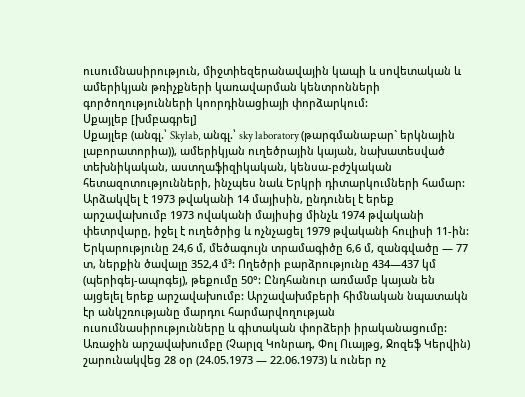ուսումնասիրություն, միջտիեզերանավային կապի և սովետական և ամերիկյան թռիչքների կառավարման կենտրոնների գործողությունների կոորդինացիայի փորձարկում:
Սքայլեբ [խմբագրել]
Սքայլեբ (անգլ.՝ Skylab, անգլ.՝ sky laboratory (թարգմանաբար` երկնային լաբորատորիա)), ամերիկյան ուղեծրային կայան, նախատեսված տեխնիկական, աստղաֆիզիկական, կենսա-բժշկական հետազոտությունների, ինչպես նաև Երկրի դիտարկումների համար: Արձակվել է 1973 թվականի 14 մայիսին, ընդունել է երեք արշավախումբ 1973 ովականի մայիսից մինչև 1974 թվականի փետրվարը, իջել է ուղեծրից և ոչնչացել 1979 թվականի հուլիսի 11-ին:
Երկարությունը 24,6 մ, մեծագույն տրամագիծը 6,6 մ, զանգվածը — 77 տ, ներքին ծավալը 352,4 մ³: Ողեծրի բարձրությունը 434—437 կմ (պերիգեյ-ապոգեյ), թեքումը 50°: Ընդհանուր առմամբ կայան են այցելել երեք արշավախումբ: Արշավախմբերի հիմնական նպատակն էր անկշռությանը մարդու հարմարվողության ուսումնասիրությունները և գիտական փորձերի իրականացումը:
Առաջին արշավախումբը (Չարլզ Կոնրադ, Փոլ Ուայթց, Ջոզեֆ Կերվին) շարունակվեց 28 օր (24.05.1973 — 22.06.1973) և ուներ ոչ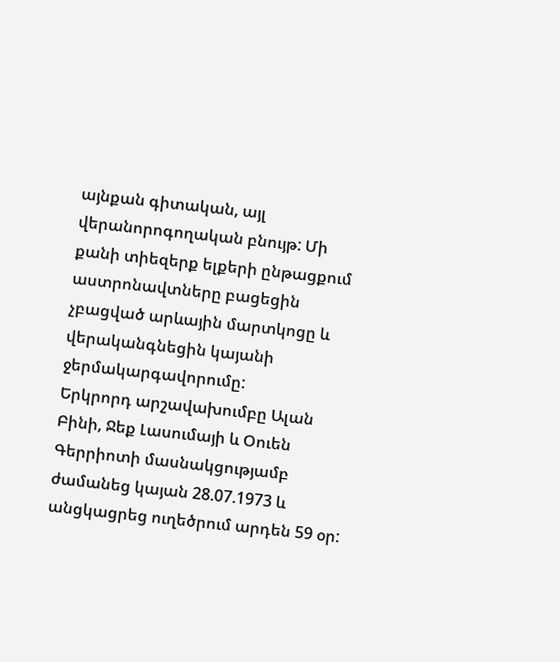այնքան գիտական, այլ վերանորոգողական բնույթ: Մի քանի տիեզերք ելքերի ընթացքում աստրոնավտները բացեցին չբացված արևային մարտկոցը և վերականգնեցին կայանի ջերմակարգավորումը:
Երկրորդ արշավախումբը Ալան Բինի, Ջեք Լասումայի և Օուեն Գերրիոտի մասնակցությամբ ժամանեց կայան 28.07.1973 և անցկացրեց ուղեծրում արդեն 59 օր: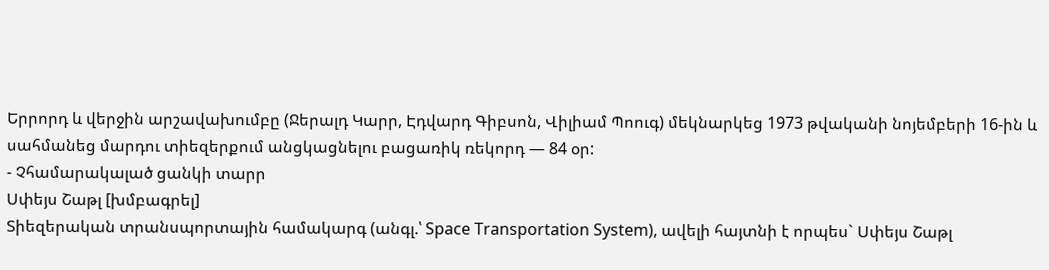Երրորդ և վերջին արշավախումբը (Ջերալդ Կարր, Էդվարդ Գիբսոն, Վիլիամ Պոուգ) մեկնարկեց 1973 թվականի նոյեմբերի 16-ին և սահմանեց մարդու տիեզերքում անցկացնելու բացառիկ ռեկորդ — 84 օր:
- Չհամարակալած ցանկի տարր
Սփեյս Շաթլ [խմբագրել]
Տիեզերական տրանսպորտային համակարգ (անգլ.՝ Space Transportation System), ավելի հայտնի է որպես` Սփեյս Շաթլ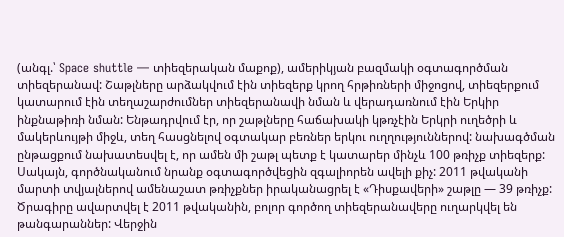(անգլ.՝ Space shuttle — տիեզերական մաքոք), ամերիկյան բազմակի օգտագործման տիեզերանավ: Շաթլները արձակվում էին տիեզերք կրող հրթիռների միջոցով, տիեզերքում կատարում էին տեղաշարժումներ տիեզերանավի նման և վերադառնում էին Երկիր ինքնաթիռի նման: Ենթադրվում էր, որ շաթլները հաճախակի կթռչէին Երկրի ուղեծրի և մակերևույթի միջև, տեղ հասցնելով օգտակար բեռներ երկու ուղղություններով: նախագծման ընթացքում նախատեսվել է, որ ամեն մի շաթլ պետք է կատարեր մինչև 100 թռիչք տիեզերք: Սակայն, գործնականում նրանք օգտագործվեցին զգալիորեն ավելի քիչ: 2011 թվականի մարտի տվյալներով ամենաշատ թռիչքներ իրականացրել է «Դիսքավերի» շաթլը — 39 թռիչք: Ծրագիրը ավարտվել է 2011 թվականին, բոլոր գործող տիեզերանավերը ուղարկվել են թանգարաններ: Վերջին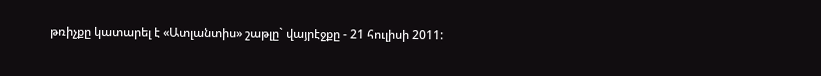թռիչքը կատարել է «Ատլանտիս» շաթլը` վայրէջքը - 21 հուլիսի 2011: